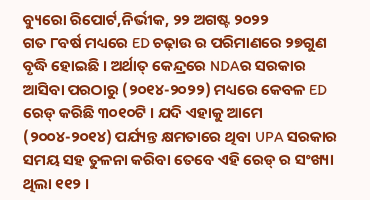ବ୍ୟୁରୋ ରିପୋର୍ଟ,ନିର୍ଭୀକ, ୨୨ ଅଗଷ୍ଟ ୨୦୨୨
ଗତ ୮ବର୍ଷ ମଧ୍ୟରେ ED ଚଢ଼ାଉ ର ପରିମାଣରେ ୨୭ଗୁଣ ବୃଦ୍ଧି ହୋଇଛି । ଅର୍ଥାତ୍ କେନ୍ଦ୍ରରେ NDAର ସରକାର ଆସିବା ପରଠାରୁ (୨୦୧୪-୨୦୨୨) ମଧ୍ୟରେ କେବଳ ED ରେଡ୍ କରିଛି ୩୦୧୦ଟି । ଯଦି ଏହାକୁ ଆମେ (୨୦୦୪-୨୦୧୪) ପର୍ଯ୍ୟନ୍ତ କ୍ଷମତାରେ ଥିବା UPA ସରକାର ସମୟ ସହ ତୁଳନା କରିବା ତେବେ ଏହି ରେଡ୍ ର ସଂଖ୍ୟା ଥିଲା ୧୧୨ ।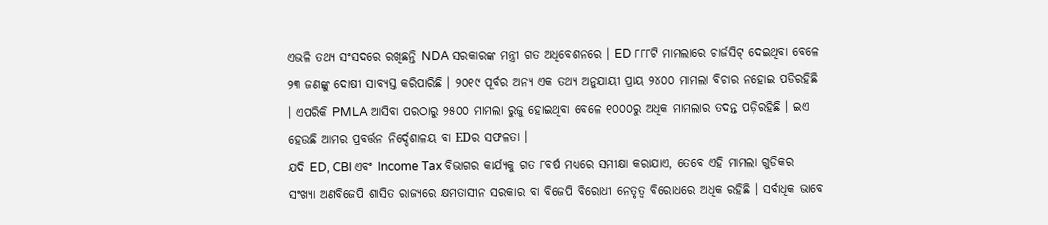ଏଭଳି ତଥ୍ୟ ସଂସଦରେ ରଖିଛନ୍ତି NDA ସରକାରଙ୍କ ମନ୍ତ୍ରୀ ଗତ ଅଧିବେଶନରେ । ED ୮୮୮ଟି ମାମଲାରେ ଚାର୍ଜସିଟ୍ ଦେଇଥିବା ବେଳେ ୨୩ ଜଣଙ୍କୁ ଦୋଷୀ ସାବ୍ୟସ୍ତ କରିପାରିଛି । ୨୦୧୯ ପୂର୍ବର ଅନ୍ୟ ଏକ ତଥ୍ୟ ଅନୁଯାୟୀ ପ୍ରାୟ ୨୪୦୦ ମାମଲା ବିଚାର ନହୋଇ ପଡିରହିଛି । ଏପରିକି PMLA ଆସିବା ପରଠାରୁ ୨୫୦୦ ମାମଲା ରୁଜୁ ହୋଇଥିବା ବେଳେ ୧୦୦୦ରୁ ଅଧିକ ମାମଲାର ତଦନ୍ତ ପଡ଼ିରହିଛି । ଇଏ ହେଉଛି ଆମର ପ୍ରବର୍ତ୍ତନ ନିର୍ଦ୍ଦେଶାଳୟ ବା EDର ସଫଳତା ।
ଯଦି ED, CBI ଏବଂ Income Tax ବିଭାଗର କାର୍ଯ୍ୟକୁ ଗତ ୮ବର୍ଷ ମଧ୍ୟରେ ସମୀକ୍ଷା କରାଯାଏ, ତେବେ ଏହି ମାମଲା ଗୁଡିକର ସଂଖ୍ୟା ଅଣବିଜେପି ଶାସିତ ରାଜ୍ୟରେ କ୍ଷମତାସୀନ ସରକାର ବା ବିଜେପି ବିରୋଧୀ ନେତୃତ୍ୱ ବିରୋଧରେ ଅଧିକ ରହିଛି । ସର୍ବାଧିକ ଭାବେ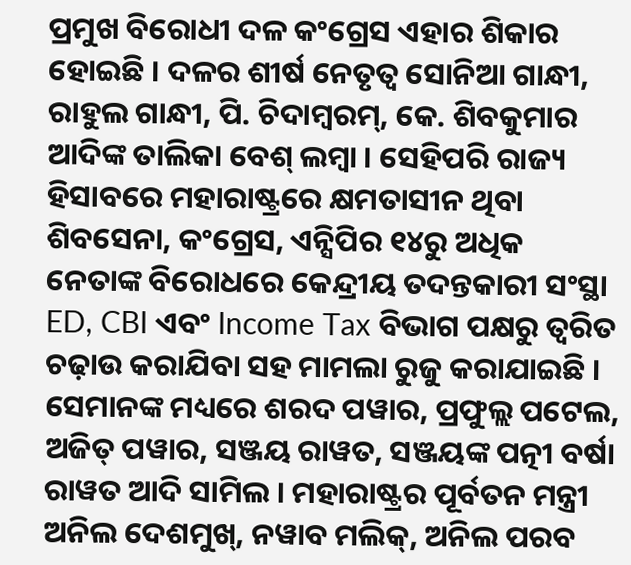ପ୍ରମୁଖ ବିରୋଧୀ ଦଳ କଂଗ୍ରେସ ଏହାର ଶିକାର ହୋଇଛି । ଦଳର ଶୀର୍ଷ ନେତୃତ୍ୱ ସୋନିଆ ଗାନ୍ଧୀ, ରାହୁଲ ଗାନ୍ଧୀ, ପି. ଚିଦାମ୍ବରମ୍, କେ. ଶିବକୁମାର ଆଦିଙ୍କ ତାଲିକା ବେଶ୍ ଲମ୍ବା । ସେହିପରି ରାଜ୍ୟ ହିସାବରେ ମହାରାଷ୍ଟ୍ରରେ କ୍ଷମତାସୀନ ଥିବା ଶିବସେନା, କଂଗ୍ରେସ, ଏନ୍ସିପିର ୧୪ରୁ ଅଧିକ ନେତାଙ୍କ ବିରୋଧରେ କେନ୍ଦ୍ରୀୟ ତଦନ୍ତକାରୀ ସଂସ୍ଥା ED, CBI ଏବଂ Income Tax ବିଭାଗ ପକ୍ଷରୁ ତ୍ୱରିତ ଚଢ଼ାଉ କରାଯିବା ସହ ମାମଲା ରୁଜୁ କରାଯାଇଛି । ସେମାନଙ୍କ ମଧ୍ୟରେ ଶରଦ ପୱାର, ପ୍ରଫୁଲ୍ଲ ପଟେଲ, ଅଜିତ୍ ପୱାର, ସଞ୍ଜୟ ରାୱତ, ସଞ୍ଜୟଙ୍କ ପତ୍ନୀ ବର୍ଷା ରାୱତ ଆଦି ସାମିଲ । ମହାରାଷ୍ଟ୍ରର ପୂର୍ବତନ ମନ୍ତ୍ରୀ ଅନିଲ ଦେଶମୁଖ୍, ନୱାବ ମଲିକ୍, ଅନିଲ ପରବ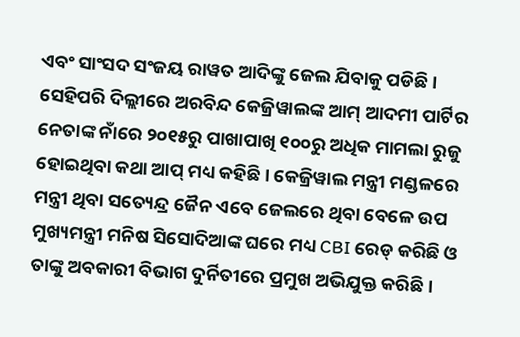ଏବଂ ସାଂସଦ ସଂଜୟ ରାୱତ ଆଦିଙ୍କୁ ଜେଲ ଯିବାକୁ ପଡିଛି ।
ସେହିପରି ଦିଲ୍ଲୀରେ ଅରବିନ୍ଦ କେଜ୍ରିୱାଲଙ୍କ ଆମ୍ ଆଦମୀ ପାର୍ଟିର ନେତାଙ୍କ ନାଁରେ ୨୦୧୫ରୁ ପାଖାପାଖି ୧୦୦ରୁ ଅଧିକ ମାମଲା ରୁଜୁ ହୋଇଥିବା କଥା ଆପ୍ ମଧ୍ୟ କହିଛି । କେଜ୍ରିୱାଲ ମନ୍ତ୍ରୀ ମଣ୍ଡଳରେ ମନ୍ତ୍ରୀ ଥିବା ସତ୍ୟେନ୍ଦ୍ର ଜୈନ ଏବେ ଜେଲରେ ଥିବା ବେଳେ ଉପ ମୁଖ୍ୟମନ୍ତ୍ରୀ ମନିଷ ସିସୋଦିଆଙ୍କ ଘରେ ମଧ୍ୟ CBI ରେଡ୍ କରିଛି ଓ ତାଙ୍କୁ ଅବକାରୀ ବିଭାଗ ଦୁର୍ନିତୀରେ ପ୍ରମୁଖ ଅଭିଯୁକ୍ତ କରିଛି ।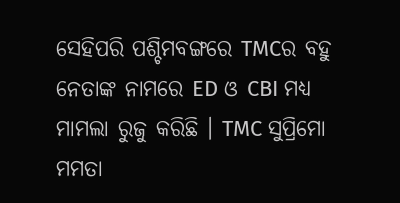ସେହିପରି ପଶ୍ଚିମବଙ୍ଗରେ TMCର ବହୁ ନେତାଙ୍କ ନାମରେ ED ଓ CBI ମଧ୍ୟ ମାମଲା ରୁଜୁ କରିଛି । TMC ସୁପ୍ରିମୋ ମମତା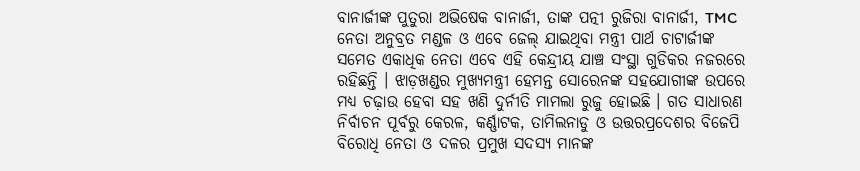ବାନାର୍ଜୀଙ୍କ ପୁତୁରା ଅଭିଷେକ ବାନାର୍ଜୀ, ତାଙ୍କ ପତ୍ନୀ ରୁଜିରା ବାନାର୍ଜୀ, TMC ନେତା ଅନୁବ୍ରତ ମଣ୍ଡଳ ଓ ଏବେ ଜେଲ୍ ଯାଇଥିବା ମନ୍ତ୍ରୀ ପାର୍ଥ ଚାଟାର୍ଜୀଙ୍କ ସମେତ ଏକାଧିକ ନେତା ଏବେ ଏହି କେନ୍ଦ୍ରୀୟ ଯାଞ୍ଚ ସଂସ୍ଥା ଗୁଡିକର ନଜରରେ ରହିଛନ୍ତି । ଝାଡ଼ଖଣ୍ଡର ମୁଖ୍ୟମନ୍ତ୍ରୀ ହେମନ୍ତ ସୋରେନଙ୍କ ସହଯୋଗୀଙ୍କ ଉପରେ ମଧ୍ୟ ଚଢ଼ାଉ ହେବା ସହ ଖଣି ଦୁର୍ନୀତି ମାମଲା ରୁଜୁ ହୋଇଛି । ଗତ ସାଧାରଣ ନିର୍ବାଚନ ପୂର୍ବରୁ କେରଳ, କର୍ଣ୍ଣାଟକ, ତାମିଲନାଡୁ ଓ ଉତ୍ତରପ୍ରଦେଶର ବିଜେପି ବିରୋଧି ନେତା ଓ ଦଳର ପ୍ରମୁଖ ସଦସ୍ୟ ମାନଙ୍କ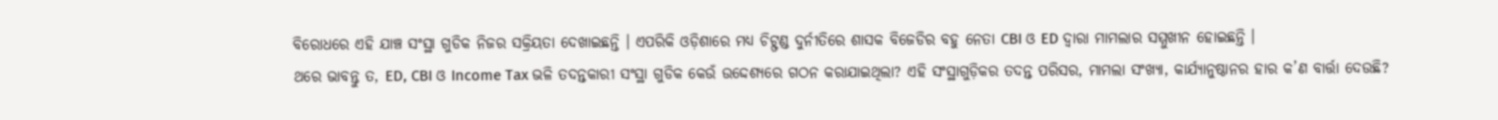ବିରୋଧରେ ଏହି ଯାଞ୍ଚ ସଂସ୍ଥା ଗୁଡିକ ନିଜର ସକ୍ରିୟତା ଦେଖାଇଛନ୍ତି । ଏପରିକି ଓଡ଼ିଶାରେ ମଧ୍ୟ ଚିଟ୍ଫଣ୍ଡ ଦୁର୍ନୀତିରେ ଶାସକ ବିଜେଡିର ବହୁ ନେତା CBI ଓ ED ଦ୍ୱାରା ମାମଲାର ସମ୍ମୁଖୀନ ହୋଇଛନ୍ତି ।
ଥରେ ଭାବନ୍ତୁ ତ, ED, CBI ଓ Income Tax ଭଳି ତଦନ୍ତକାରୀ ସଂସ୍ଥା ଗୁଡିକ କେଉଁ ଉଦ୍ଦେଶ୍ୟରେ ଗଠନ କରାଯାଇଥିଲା? ଏହି ସଂସ୍ଥାଗୁଡ଼ିକର ତଦନ୍ତ ପରିସର, ମାମଲା ସଂଖ୍ୟା, କାର୍ଯ୍ୟାନୁଷ୍ଠାନର ହାର କ’ଣ ବାର୍ତ୍ତା ଦେଉଛି?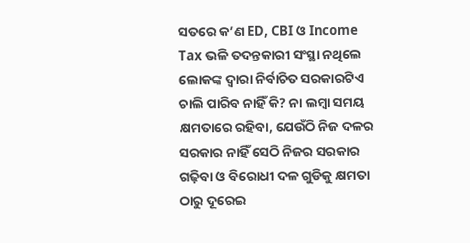ସତରେ କ’ଣ ED, CBI ଓ Income Tax ଭଳି ତଦନ୍ତକାରୀ ସଂସ୍ଥା ନଥିଲେ ଲୋକଙ୍କ ଦ୍ୱାରା ନିର୍ବାଚିତ ସରକାରଟିଏ ଚାଲି ପାରିବ ନାହିଁ କି? ନା ଲମ୍ବା ସମୟ କ୍ଷମତାରେ ରହିବା, ଯେଉଁଠି ନିଜ ଦଳର ସରକାର ନାହିଁ ସେଠି ନିଜର ସରକାର ଗଢ଼ିବା ଓ ବିରୋଧୀ ଦଳ ଗୁଡିକୁ କ୍ଷମତା ଠାରୁ ଦୂରେଇ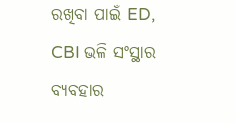ରଖିବା ପାଇଁ ED, CBI ଭଳି ସଂସ୍ଥାର ବ୍ୟବହାର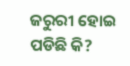ଜରୁରୀ ହୋଇ ପଡିଛି କି?